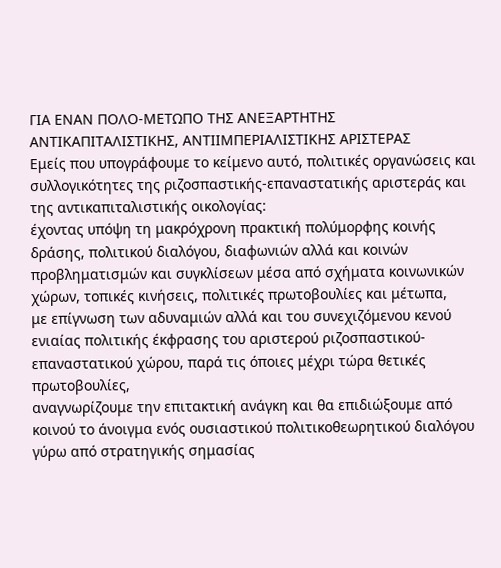ΓΙΑ ΕΝΑΝ ΠΟΛΟ-ΜΕΤΩΠΟ ΤΗΣ ΑΝΕΞΑΡΤΗΤΗΣ
ΑΝΤΙΚΑΠΙΤΑΛΙΣΤΙΚΗΣ, ΑΝΤΙΙΜΠΕΡΙΑΛΙΣΤΙΚΗΣ ΑΡΙΣΤΕΡΑΣ
Εμείς που υπογράφουμε το κείμενο αυτό, πολιτικές οργανώσεις και συλλογικότητες της ριζοσπαστικής-επαναστατικής αριστεράς και της αντικαπιταλιστικής οικολογίας:
έχοντας υπόψη τη μακρόχρονη πρακτική πολύμορφης κοινής δράσης, πολιτικού διαλόγου, διαφωνιών αλλά και κοινών προβληματισμών και συγκλίσεων μέσα από σχήματα κοινωνικών χώρων, τοπικές κινήσεις, πολιτικές πρωτοβουλίες και μέτωπα,
με επίγνωση των αδυναμιών αλλά και του συνεχιζόμενου κενού ενιαίας πολιτικής έκφρασης του αριστερού ριζοσπαστικού-επαναστατικού χώρου, παρά τις όποιες μέχρι τώρα θετικές πρωτοβουλίες,
αναγνωρίζουμε την επιτακτική ανάγκη και θα επιδιώξουμε από κοινού το άνοιγμα ενός ουσιαστικού πολιτικοθεωρητικού διαλόγου γύρω από στρατηγικής σημασίας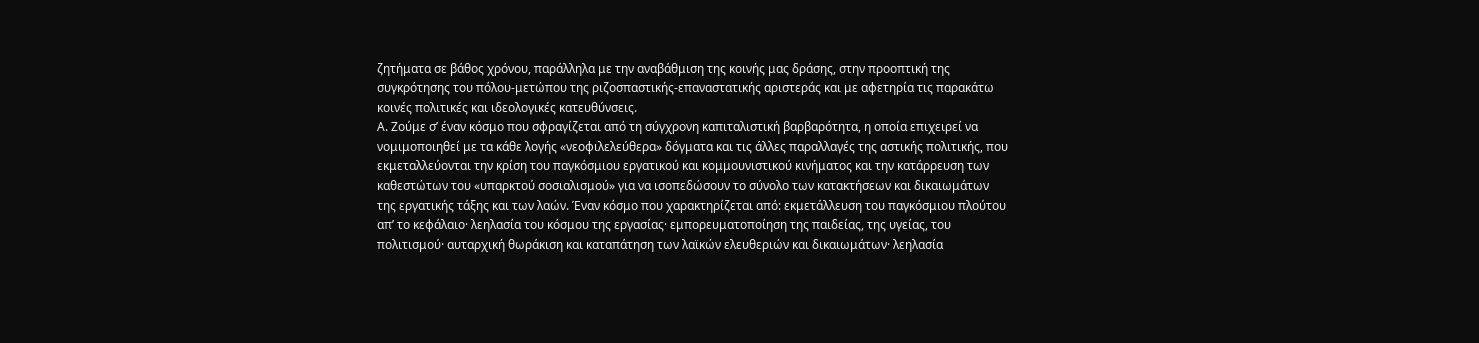ζητήματα σε βάθος χρόνου, παράλληλα με την αναβάθμιση της κοινής μας δράσης, στην προοπτική της συγκρότησης του πόλου-μετώπου της ριζοσπαστικής-επαναστατικής αριστεράς και με αφετηρία τις παρακάτω κοινές πολιτικές και ιδεολογικές κατευθύνσεις.
Α. Ζούμε σ’ έναν κόσμο που σφραγίζεται από τη σύγχρονη καπιταλιστική βαρβαρότητα, η οποία επιχειρεί να νομιμοποιηθεί με τα κάθε λογής «νεοφιλελεύθερα» δόγματα και τις άλλες παραλλαγές της αστικής πολιτικής, που εκμεταλλεύονται την κρίση του παγκόσμιου εργατικού και κομμουνιστικού κινήματος και την κατάρρευση των καθεστώτων του «υπαρκτού σοσιαλισμού» για να ισοπεδώσουν το σύνολο των κατακτήσεων και δικαιωμάτων της εργατικής τάξης και των λαών. Έναν κόσμο που χαρακτηρίζεται από: εκμετάλλευση του παγκόσμιου πλούτου απ’ το κεφάλαιο· λεηλασία του κόσμου της εργασίας· εμπορευματοποίηση της παιδείας, της υγείας, του πολιτισμού· αυταρχική θωράκιση και καταπάτηση των λαϊκών ελευθεριών και δικαιωμάτων· λεηλασία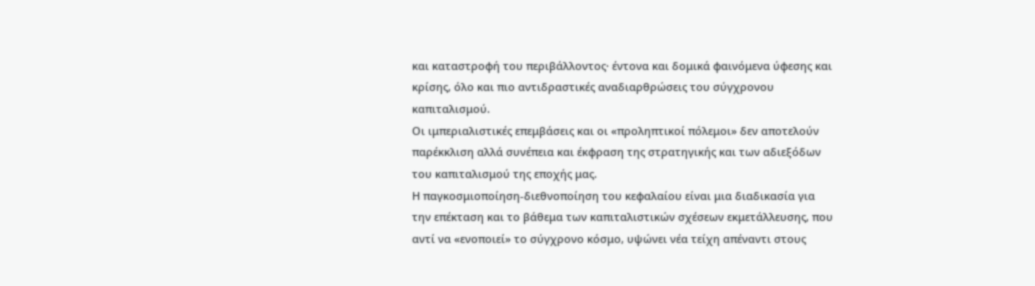και καταστροφή του περιβάλλοντος· έντονα και δομικά φαινόμενα ύφεσης και κρίσης, όλο και πιο αντιδραστικές αναδιαρθρώσεις του σύγχρονου καπιταλισμού.
Οι ιμπεριαλιστικές επεμβάσεις και οι «προληπτικοί πόλεμοι» δεν αποτελούν παρέκκλιση αλλά συνέπεια και έκφραση της στρατηγικής και των αδιεξόδων του καπιταλισμού της εποχής μας.
Η παγκοσμιοποίηση-διεθνοποίηση του κεφαλαίου είναι μια διαδικασία για την επέκταση και το βάθεμα των καπιταλιστικών σχέσεων εκμετάλλευσης, που αντί να «ενοποιεί» το σύγχρονο κόσμο, υψώνει νέα τείχη απέναντι στους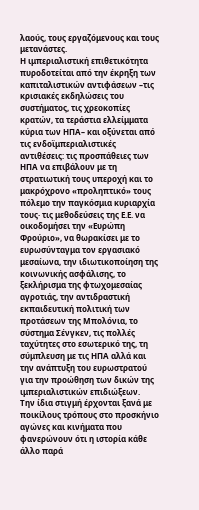λαούς, τους εργαζόμενους και τους μετανάστες.
Η ιμπεριαλιστική επιθετικότητα πυροδοτείται από την έκρηξη των καπιταλιστικών αντιφάσεων –τις κρισιακές εκδηλώσεις του συστήματος, τις χρεοκοπίες κρατών, τα τεράστια ελλείμματα κύρια των ΗΠΑ– και οξύνεται από τις ενδοϊμπεριαλιστικές αντιθέσεις: τις προσπάθειες των ΗΠΑ να επιβάλουν με τη στρατιωτική τους υπεροχή και το μακρόχρονο «προληπτικό» τους πόλεμο την παγκόσμια κυριαρχία τους· τις μεθοδεύσεις της Ε.Ε. να οικοδομήσει την «Ευρώπη Φρούριο», να θωρακίσει με το ευρωσύνταγμα τον εργασιακό μεσαίωνα, την ιδιωτικοποίηση της κοινωνικής ασφάλισης, το ξεκλήρισμα της φτωχομεσαίας αγροτιάς, την αντιδραστική εκπαιδευτική πολιτική των προτάσεων της Μπολόνια, το σύστημα Σένγκεν, τις πολλές ταχύτητες στο εσωτερικό της, τη σύμπλευση με τις ΗΠΑ αλλά και την ανάπτυξη του ευρωστρατού για την προώθηση των δικών της ιμπεριαλιστικών επιδιώξεων.
Την ίδια στιγμή έρχονται ξανά με ποικίλους τρόπους στο προσκήνιο αγώνες και κινήματα που φανερώνουν ότι η ιστορία κάθε άλλο παρά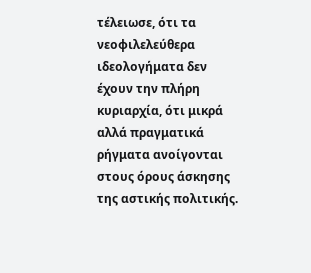τέλειωσε, ότι τα νεοφιλελεύθερα ιδεολογήματα δεν έχουν την πλήρη κυριαρχία, ότι μικρά αλλά πραγματικά ρήγματα ανοίγονται στους όρους άσκησης της αστικής πολιτικής.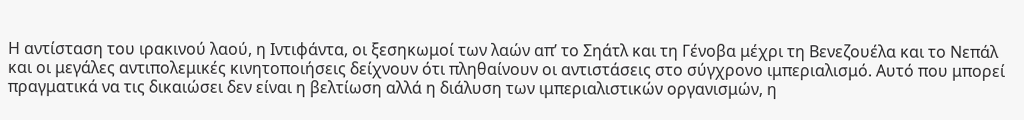Η αντίσταση του ιρακινού λαού, η Ιντιφάντα, οι ξεσηκωμοί των λαών απ’ το Σηάτλ και τη Γένοβα μέχρι τη Βενεζουέλα και το Νεπάλ και οι μεγάλες αντιπολεμικές κινητοποιήσεις δείχνουν ότι πληθαίνουν οι αντιστάσεις στο σύγχρονο ιμπεριαλισμό. Αυτό που μπορεί πραγματικά να τις δικαιώσει δεν είναι η βελτίωση αλλά η διάλυση των ιμπεριαλιστικών οργανισμών, η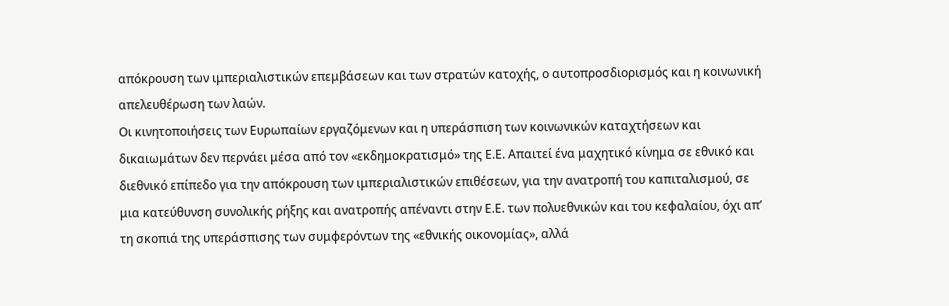απόκρουση των ιμπεριαλιστικών επεμβάσεων και των στρατών κατοχής, ο αυτοπροσδιορισμός και η κοινωνική απελευθέρωση των λαών.
Οι κινητοποιήσεις των Ευρωπαίων εργαζόμενων και η υπεράσπιση των κοινωνικών καταχτήσεων και δικαιωμάτων δεν περνάει μέσα από τον «εκδημοκρατισμό» της Ε.Ε. Απαιτεί ένα μαχητικό κίνημα σε εθνικό και διεθνικό επίπεδο για την απόκρουση των ιμπεριαλιστικών επιθέσεων, για την ανατροπή του καπιταλισμού, σε μια κατεύθυνση συνολικής ρήξης και ανατροπής απέναντι στην Ε.Ε. των πολυεθνικών και του κεφαλαίου, όχι απ’ τη σκοπιά της υπεράσπισης των συμφερόντων της «εθνικής οικονομίας», αλλά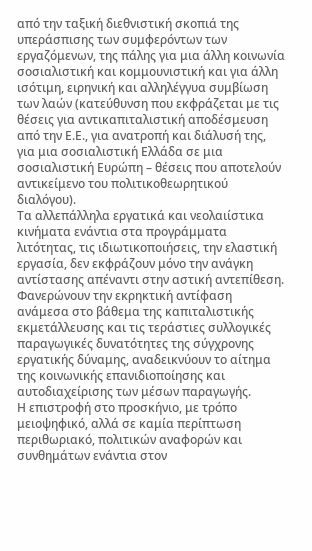από την ταξική διεθνιστική σκοπιά της υπεράσπισης των συμφερόντων των εργαζόμενων, της πάλης για μια άλλη κοινωνία σοσιαλιστική και κομμουνιστική και για άλλη ισότιμη, ειρηνική και αλληλέγγυα συμβίωση των λαών (κατεύθυνση που εκφράζεται με τις θέσεις για αντικαπιταλιστική αποδέσμευση από την Ε.Ε., για ανατροπή και διάλυσή της, για μια σοσιαλιστική Ελλάδα σε μια σοσιαλιστική Ευρώπη – θέσεις που αποτελούν αντικείμενο του πολιτικοθεωρητικού διαλόγου).
Τα αλλεπάλληλα εργατικά και νεολαιίστικα κινήματα ενάντια στα προγράμματα λιτότητας, τις ιδιωτικοποιήσεις, την ελαστική εργασία, δεν εκφράζουν μόνο την ανάγκη αντίστασης απέναντι στην αστική αντεπίθεση. Φανερώνουν την εκρηκτική αντίφαση ανάμεσα στο βάθεμα της καπιταλιστικής εκμετάλλευσης και τις τεράστιες συλλογικές παραγωγικές δυνατότητες της σύγχρονης εργατικής δύναμης, αναδεικνύουν το αίτημα της κοινωνικής επανιδιοποίησης και αυτοδιαχείρισης των μέσων παραγωγής.
Η επιστροφή στο προσκήνιο, με τρόπο μειοψηφικό, αλλά σε καμία περίπτωση περιθωριακό, πολιτικών αναφορών και συνθημάτων ενάντια στον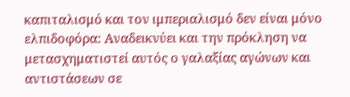καπιταλισμό και τον ιμπεριαλισμό δεν είναι μόνο ελπιδοφόρα: Αναδεικνύει και την πρόκληση να μετασχηματιστεί αυτός ο γαλαξίας αγώνων και αντιστάσεων σε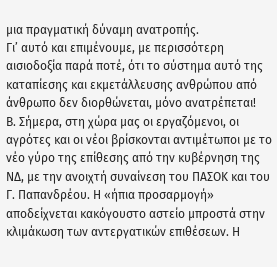μια πραγματική δύναμη ανατροπής.
Γι’ αυτό και επιμένουμε, με περισσότερη αισιοδοξία παρά ποτέ, ότι το σύστημα αυτό της καταπίεσης και εκμετάλλευσης ανθρώπου από άνθρωπο δεν διορθώνεται, μόνο ανατρέπεται!
Β. Σήμερα, στη χώρα μας οι εργαζόμενοι, οι αγρότες και οι νέοι βρίσκονται αντιμέτωποι με το νέο γύρο της επίθεσης από την κυβέρνηση της ΝΔ, με την ανοιχτή συναίνεση του ΠΑΣΟΚ και του Γ. Παπανδρέου. Η «ήπια προσαρμογή» αποδείχνεται κακόγουστο αστείο μπροστά στην κλιμάκωση των αντεργατικών επιθέσεων. Η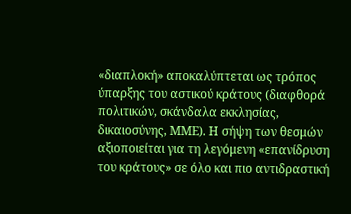«διαπλοκή» αποκαλύπτεται ως τρόπος ύπαρξης του αστικού κράτους (διαφθορά πολιτικών, σκάνδαλα εκκλησίας, δικαιοσύνης, ΜΜΕ). Η σήψη των θεσμών αξιοποιείται για τη λεγόμενη «επανίδρυση του κράτους» σε όλο και πιο αντιδραστική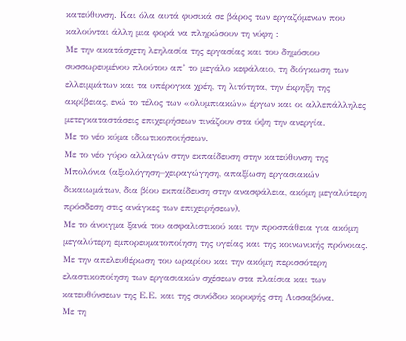κατεύθυνση. Και όλα αυτά φυσικά σε βάρος των εργαζόμενων που καλούνται άλλη μια φορά να πληρώσουν τη νύφη :
Με την ακατάσχετη λεηλασία της εργασίας και του δημόσιου συσσωρευμένου πλούτου απ’ το μεγάλο κεφάλαιο, τη διόγκωση των ελλειμμάτων και τα υπέρογκα χρέη, τη λιτότητα, την έκρηξη της ακρίβειας, ενώ το τέλος των «ολυμπιακών» έργων και οι αλλεπάλληλες μετεγκαταστάσεις επιχειρήσεων τινάζουν στα ύψη την ανεργία.
Με το νέο κύμα ιδιωτικοποιήσεων.
Με το νέο γύρο αλλαγών στην εκπαίδευση στην κατεύθυνση της Μπολόνια (αξιολόγηση–χειραγώγηση, απαξίωση εργασιακών δικαιωμάτων, δια βίου εκπαίδευση στην ανασφάλεια, ακόμη μεγαλύτερη πρόσδεση στις ανάγκες των επιχειρήσεων).
Με το άνοιγμα ξανά του ασφαλιστικού και την προσπάθεια για ακόμη μεγαλύτερη εμπορευματοποίηση της υγείας και της κοινωνικής πρόνοιας.
Με την απελευθέρωση του ωραρίου και την ακόμη περισσότερη ελαστικοποίηση των εργασιακών σχέσεων στα πλαίσια και των κατευθύνσεων της Ε.Ε. και της συνόδου κορυφής στη Λισσαβόνα.
Με τη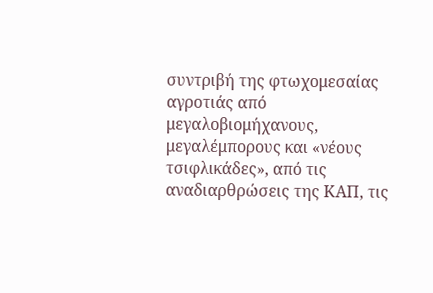συντριβή της φτωχομεσαίας αγροτιάς από μεγαλοβιομήχανους, μεγαλέμπορους και «νέους τσιφλικάδες», από τις αναδιαρθρώσεις της ΚΑΠ, τις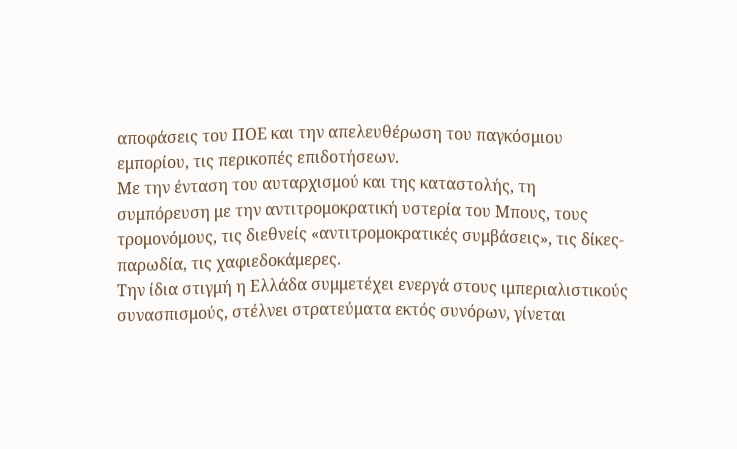αποφάσεις του ΠΟΕ και την απελευθέρωση του παγκόσμιου εμπορίου, τις περικοπές επιδοτήσεων.
Με την ένταση του αυταρχισμού και της καταστολής, τη συμπόρευση με την αντιτρομοκρατική υστερία του Μπους, τους τρομονόμους, τις διεθνείς «αντιτρομοκρατικές συμβάσεις», τις δίκες-παρωδία, τις χαφιεδοκάμερες.
Την ίδια στιγμή η Ελλάδα συμμετέχει ενεργά στους ιμπεριαλιστικούς συνασπισμούς, στέλνει στρατεύματα εκτός συνόρων, γίνεται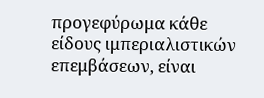προγεφύρωμα κάθε είδους ιμπεριαλιστικών επεμβάσεων, είναι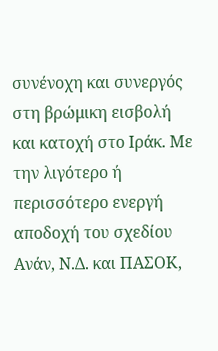συνένοχη και συνεργός στη βρώμικη εισβολή και κατοχή στο Ιράκ. Με την λιγότερο ή περισσότερο ενεργή αποδοχή του σχεδίου Ανάν, Ν.Δ. και ΠΑΣΟΚ,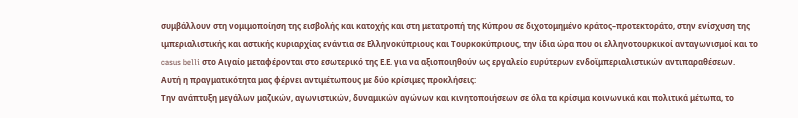συμβάλλουν στη νομιμοποίηση της εισβολής και κατοχής και στη μετατροπή της Κύπρου σε διχοτομημένο κράτος–προτεκτοράτο, στην ενίσχυση της ιμπεριαλιστικής και αστικής κυριαρχίας ενάντια σε Ελληνοκύπριους και Τουρκοκύπριους, την ίδια ώρα που οι ελληνοτουρκικοί ανταγωνισμοί και τo casus belli στο Αιγαίο μεταφέρονται στο εσωτερικό της Ε.Ε. για να αξιοποιηθούν ως εργαλείο ευρύτερων ενδοϊμπεριαλιστικών αντιπαραθέσεων.
Αυτή η πραγματικότητα μας φέρνει αντιμέτωπους με δύο κρίσιμες προκλήσεις:
Την ανάπτυξη μεγάλων μαζικών, αγωνιστικών, δυναμικών αγώνων και κινητοποιήσεων σε όλα τα κρίσιμα κοινωνικά και πολιτικά μέτωπα, το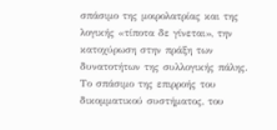σπάσιμο της μοιρολατρίας και της λογικής «τίποτα δε γίνεται», την κατοχύρωση στην πράξη των δυνατοτήτων της συλλογικής πάλης.
Το σπάσιμο της επιρροής του δικομματικού συστήματος, του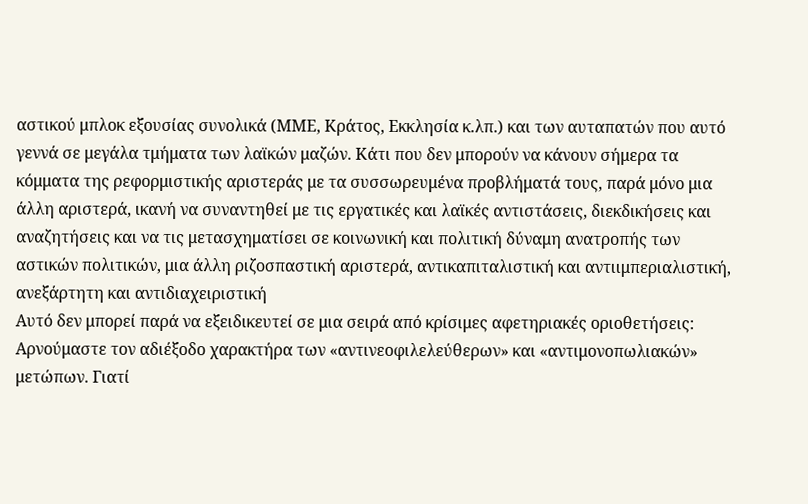αστικού μπλοκ εξουσίας συνολικά (ΜΜΕ, Κράτος, Εκκλησία κ.λπ.) και των αυταπατών που αυτό γεννά σε μεγάλα τμήματα των λαϊκών μαζών. Κάτι που δεν μπορούν να κάνουν σήμερα τα κόμματα της ρεφορμιστικής αριστεράς με τα συσσωρευμένα προβλήματά τους, παρά μόνο μια άλλη αριστερά, ικανή να συναντηθεί με τις εργατικές και λαϊκές αντιστάσεις, διεκδικήσεις και αναζητήσεις και να τις μετασχηματίσει σε κοινωνική και πολιτική δύναμη ανατροπής των αστικών πολιτικών, μια άλλη ριζοσπαστική αριστερά, αντικαπιταλιστική και αντιιμπεριαλιστική, ανεξάρτητη και αντιδιαχειριστική
Αυτό δεν μπορεί παρά να εξειδικευτεί σε μια σειρά από κρίσιμες αφετηριακές οριοθετήσεις:
Αρνούμαστε τον αδιέξοδο χαρακτήρα των «αντινεοφιλελεύθερων» και «αντιμονοπωλιακών» μετώπων. Γιατί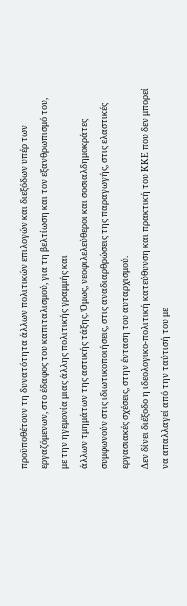προϋποθέτουν τη δυνατότητα άλλων πολιτικών επιλογών και διεξόδων υπέρ των εργαζόμενων, στο έδαφος του καπιταλισμού, για τη βελτίωση και τον εξανθρωπισμό του, με την ηγεμονία μιας άλλης πολιτικής γραμμής και
άλλων τμημάτων της αστικής τάξης. Όμως, νεοφιλελεύθεροι και σοσιαλδημοκράτες συμφωνούν στις ιδιωτικοποιήσεις, στις αναδιαρθρώσεις της παραγωγής, στις ελαστικές εργασιακές σχέσεις, στην ένταση του αυταρχισμού.
Δεν δίνει διέξοδο η ιδεολογικο-πολιτική κατεύθυνση και πρακτική του ΚΚΕ που δεν μπορεί να απαλλαγεί από την ταύτισή του με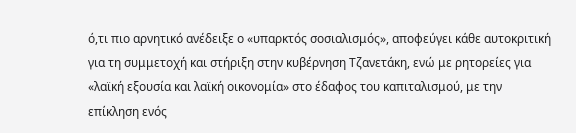ό,τι πιο αρνητικό ανέδειξε ο «υπαρκτός σοσιαλισμός», αποφεύγει κάθε αυτοκριτική για τη συμμετοχή και στήριξη στην κυβέρνηση Τζανετάκη, ενώ με ρητορείες για «λαϊκή εξουσία και λαϊκή οικονομία» στο έδαφος του καπιταλισμού, με την επίκληση ενός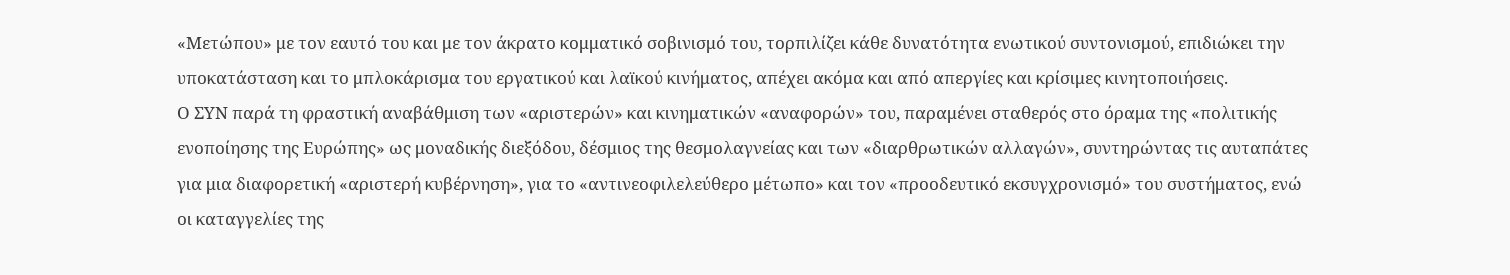«Μετώπου» με τον εαυτό του και με τον άκρατο κομματικό σοβινισμό του, τορπιλίζει κάθε δυνατότητα ενωτικού συντονισμού, επιδιώκει την υποκατάσταση και το μπλοκάρισμα του εργατικού και λαϊκού κινήματος, απέχει ακόμα και από απεργίες και κρίσιμες κινητοποιήσεις.
Ο ΣΥΝ παρά τη φραστική αναβάθμιση των «αριστερών» και κινηματικών «αναφορών» του, παραμένει σταθερός στο όραμα της «πολιτικής ενοποίησης της Ευρώπης» ως μοναδικής διεξόδου, δέσμιος της θεσμολαγνείας και των «διαρθρωτικών αλλαγών», συντηρώντας τις αυταπάτες για μια διαφορετική «αριστερή κυβέρνηση», για το «αντινεοφιλελεύθερο μέτωπο» και τον «προοδευτικό εκσυγχρονισμό» του συστήματος, ενώ οι καταγγελίες της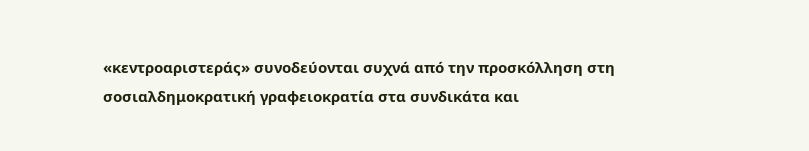«κεντροαριστεράς» συνοδεύονται συχνά από την προσκόλληση στη σοσιαλδημοκρατική γραφειοκρατία στα συνδικάτα και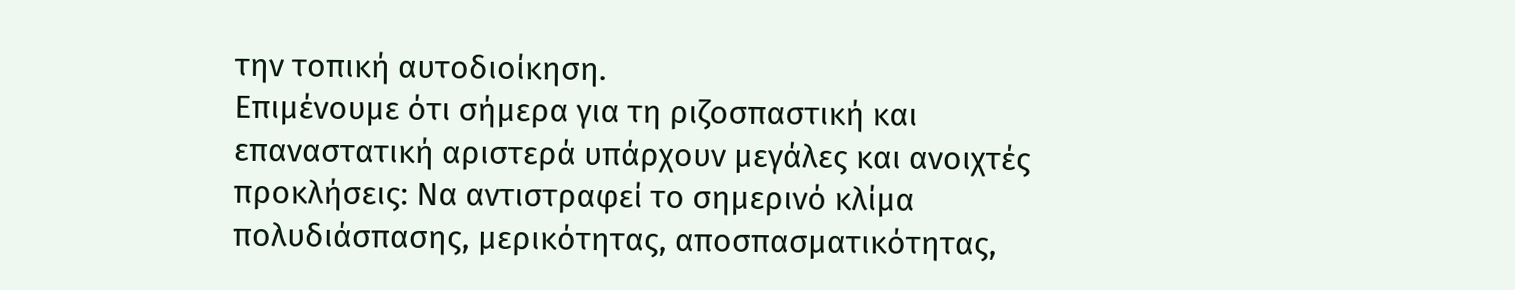την τοπική αυτοδιοίκηση.
Επιμένουμε ότι σήμερα για τη ριζοσπαστική και επαναστατική αριστερά υπάρχουν μεγάλες και ανοιχτές προκλήσεις: Να αντιστραφεί το σημερινό κλίμα πολυδιάσπασης, μερικότητας, αποσπασματικότητας,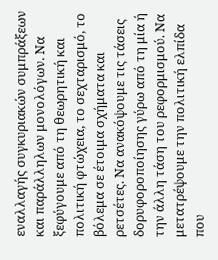εναλλαγής συγκυριακών συμπράξεων και παράλληλων μονολόγων. Να ξεφύγουμε από τη θεωρητική και πολιτική φτώχεια, το σεχταρισμό, το βόλεμα σε έτοιμα σχήματα και ρετσέτες. Να ανακόψουμε τις τάσεις δορυφοροποίησης γύρω από τη μία ή την άλλη τάση του ρεφορμισμού. Να μετατρέψουμε την πολιτική ελπίδα που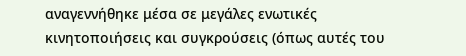αναγεννήθηκε μέσα σε μεγάλες ενωτικές κινητοποιήσεις και συγκρούσεις (όπως αυτές του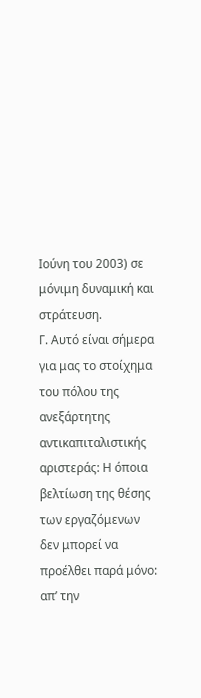Ιούνη του 2003) σε μόνιμη δυναμική και στράτευση.
Γ. Αυτό είναι σήμερα για μας το στοίχημα του πόλου της ανεξάρτητης αντικαπιταλιστικής αριστεράς: Η όποια βελτίωση της θέσης των εργαζόμενων δεν μπορεί να προέλθει παρά μόνο: απ’ την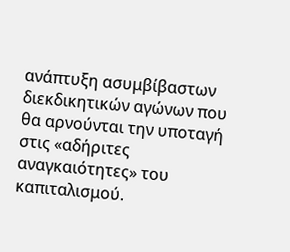ανάπτυξη ασυμβίβαστων διεκδικητικών αγώνων που θα αρνούνται την υποταγή στις «αδήριτες αναγκαιότητες» του καπιταλισμού.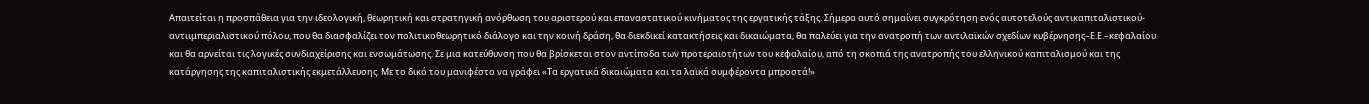Απαιτείται η προσπάθεια για την ιδεολογική, θεωρητική και στρατηγική ανόρθωση του αριστερού και επαναστατικού κινήματος της εργατικής τάξης. Σήμερα αυτό σημαίνει συγκρότηση ενός αυτοτελούς αντικαπιταλιστικού-αντιιμπεριαλιστικού πόλου, που θα διασφαλίζει τον πολιτικοθεωρητικό διάλογο και την κοινή δράση, θα διεκδικεί κατακτήσεις και δικαιώματα, θα παλεύει για την ανατροπή των αντιλαϊκών σχεδίων κυβέρνησης–Ε.Ε.–κεφαλαίου και θα αρνείται τις λογικές συνδιαχείρισης και ενσωμάτωσης. Σε μια κατεύθυνση που θα βρίσκεται στον αντίποδα των προτεραιοτήτων του κεφαλαίου, από τη σκοπιά της ανατροπής του ελληνικού καπιταλισμού και της κατάργησης της καπιταλιστικής εκμετάλλευσης. Με το δικό του μανιφέστο να γράφει «Τα εργατικά δικαιώματα και τα λαϊκά συμφέροντα μπροστά!»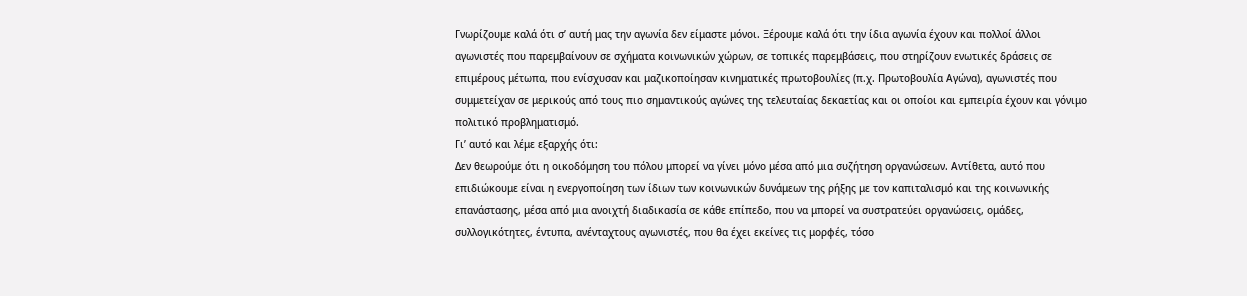Γνωρίζουμε καλά ότι σ’ αυτή μας την αγωνία δεν είμαστε μόνοι. Ξέρουμε καλά ότι την ίδια αγωνία έχουν και πολλοί άλλοι αγωνιστές που παρεμβαίνουν σε σχήματα κοινωνικών χώρων, σε τοπικές παρεμβάσεις, που στηρίζουν ενωτικές δράσεις σε επιμέρους μέτωπα, που ενίσχυσαν και μαζικοποίησαν κινηματικές πρωτοβουλίες (π.χ. Πρωτοβουλία Αγώνα), αγωνιστές που συμμετείχαν σε μερικούς από τους πιο σημαντικούς αγώνες της τελευταίας δεκαετίας και οι οποίοι και εμπειρία έχουν και γόνιμο πολιτικό προβληματισμό.
Γι’ αυτό και λέμε εξαρχής ότι:
Δεν θεωρούμε ότι η οικοδόμηση του πόλου μπορεί να γίνει μόνο μέσα από μια συζήτηση οργανώσεων. Αντίθετα, αυτό που επιδιώκουμε είναι η ενεργοποίηση των ίδιων των κοινωνικών δυνάμεων της ρήξης με τον καπιταλισμό και της κοινωνικής επανάστασης, μέσα από μια ανοιχτή διαδικασία σε κάθε επίπεδο, που να μπορεί να συστρατεύει οργανώσεις, ομάδες, συλλογικότητες, έντυπα, ανένταχτους αγωνιστές, που θα έχει εκείνες τις μορφές, τόσο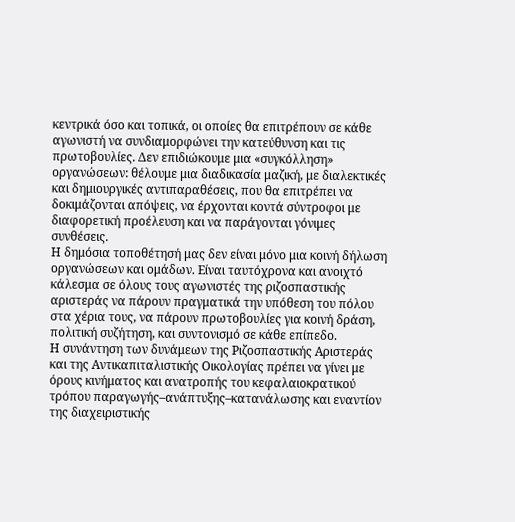κεντρικά όσο και τοπικά, οι οποίες θα επιτρέπουν σε κάθε αγωνιστή να συνδιαμορφώνει την κατεύθυνση και τις πρωτοβουλίες. Δεν επιδιώκουμε μια «συγκόλληση» οργανώσεων: θέλουμε μια διαδικασία μαζική, με διαλεκτικές και δημιουργικές αντιπαραθέσεις, που θα επιτρέπει να δοκιμάζονται απόψεις, να έρχονται κοντά σύντροφοι με διαφορετική προέλευση και να παράγονται γόνιμες συνθέσεις.
Η δημόσια τοποθέτησή μας δεν είναι μόνο μια κοινή δήλωση οργανώσεων και ομάδων. Είναι ταυτόχρονα και ανοιχτό κάλεσμα σε όλους τους αγωνιστές της ριζοσπαστικής αριστεράς να πάρουν πραγματικά την υπόθεση του πόλου στα χέρια τους, να πάρουν πρωτοβουλίες για κοινή δράση, πολιτική συζήτηση, και συντονισμό σε κάθε επίπεδο.
Η συνάντηση των δυνάμεων της Ριζοσπαστικής Αριστεράς και της Αντικαπιταλιστικής Οικολογίας πρέπει να γίνει με όρους κινήματος και ανατροπής του κεφαλαιοκρατικού τρόπου παραγωγής–ανάπτυξης–κατανάλωσης και εναντίον της διαχειριστικής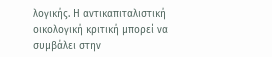λογικής. Η αντικαπιταλιστική οικολογική κριτική μπορεί να συμβάλει στην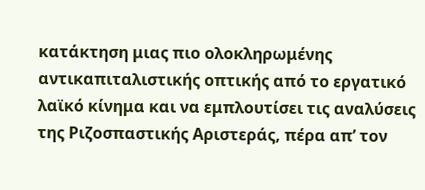κατάκτηση μιας πιο ολοκληρωμένης αντικαπιταλιστικής οπτικής από το εργατικό λαϊκό κίνημα και να εμπλουτίσει τις αναλύσεις της Ριζοσπαστικής Αριστεράς, πέρα απ’ τον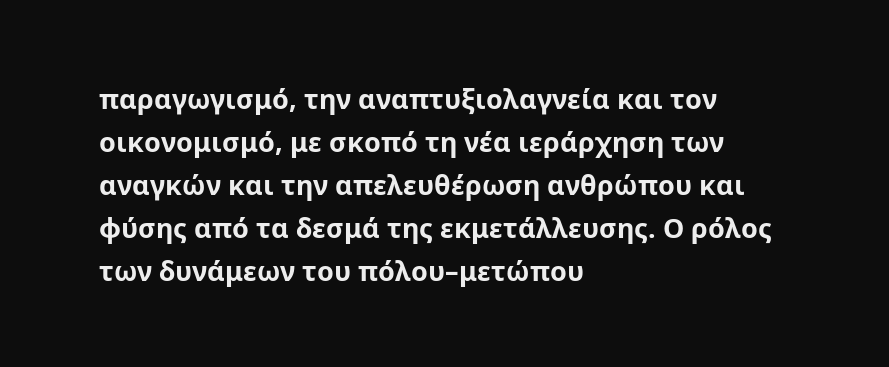παραγωγισμό, την αναπτυξιολαγνεία και τον οικονομισμό, με σκοπό τη νέα ιεράρχηση των αναγκών και την απελευθέρωση ανθρώπου και φύσης από τα δεσμά της εκμετάλλευσης. Ο ρόλος των δυνάμεων του πόλου–μετώπου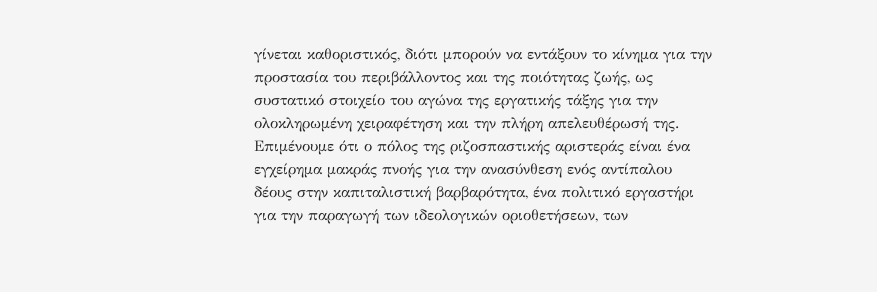γίνεται καθοριστικός, διότι μπορούν να εντάξουν το κίνημα για την προστασία του περιβάλλοντος και της ποιότητας ζωής, ως συστατικό στοιχείο του αγώνα της εργατικής τάξης για την ολοκληρωμένη χειραφέτηση και την πλήρη απελευθέρωσή της.
Επιμένουμε ότι ο πόλος της ριζοσπαστικής αριστεράς είναι ένα εγχείρημα μακράς πνοής για την ανασύνθεση ενός αντίπαλου δέους στην καπιταλιστική βαρβαρότητα, ένα πολιτικό εργαστήρι για την παραγωγή των ιδεολογικών οριοθετήσεων, των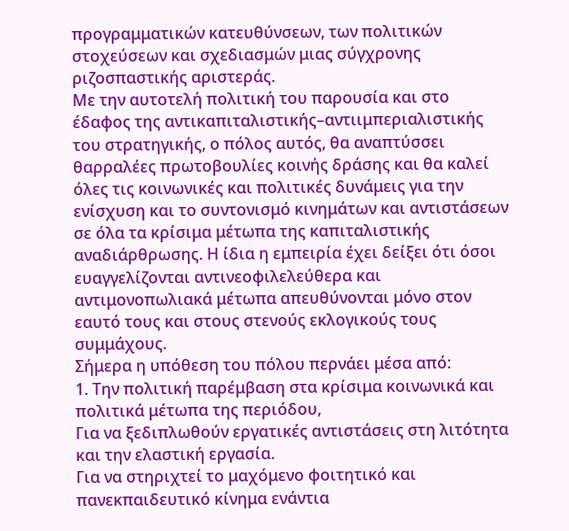προγραμματικών κατευθύνσεων, των πολιτικών στοχεύσεων και σχεδιασμών μιας σύγχρονης ριζοσπαστικής αριστεράς.
Με την αυτοτελή πολιτική του παρουσία και στο έδαφος της αντικαπιταλιστικής–αντιιμπεριαλιστικής του στρατηγικής, ο πόλος αυτός, θα αναπτύσσει θαρραλέες πρωτοβουλίες κοινής δράσης και θα καλεί όλες τις κοινωνικές και πολιτικές δυνάμεις για την ενίσχυση και το συντονισμό κινημάτων και αντιστάσεων σε όλα τα κρίσιμα μέτωπα της καπιταλιστικής αναδιάρθρωσης. Η ίδια η εμπειρία έχει δείξει ότι όσοι ευαγγελίζονται αντινεοφιλελεύθερα και αντιμονοπωλιακά μέτωπα απευθύνονται μόνο στον εαυτό τους και στους στενούς εκλογικούς τους συμμάχους.
Σήμερα η υπόθεση του πόλου περνάει μέσα από:
1. Την πολιτική παρέμβαση στα κρίσιμα κοινωνικά και πολιτικά μέτωπα της περιόδου,
Για να ξεδιπλωθούν εργατικές αντιστάσεις στη λιτότητα και την ελαστική εργασία.
Για να στηριχτεί το μαχόμενο φοιτητικό και πανεκπαιδευτικό κίνημα ενάντια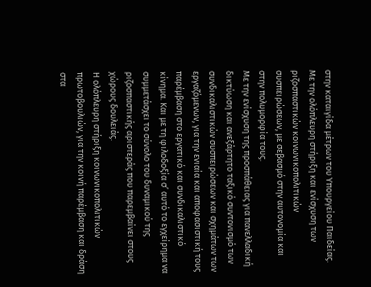στην καταιγίδα μέτρων του Υπουργείου Παιδείας.
Με την ολόπλευρη στήριξη και ενίσχυση των ριζοσπαστικών κοινωνικοπολιτικών συσπειρώσεων, με σεβασμό στην αυτονομία και στην πολυμορφία τους.
Με την ενίσχυση της προσπάθειας για πανελλαδική δικτύωση και ανεξάρτητο ταξικό συντονισμό των συνδικαλιστικών συσπειρώσεων και σχημάτων των εργαζόμενων, για την ενιαία και αποφασιστική τους παρέμβαση στο εργατικό και συνδικαλιστικό κίνημα. Και με τη φιλοδοξία σ’ αυτό το εγχείρημα να συμμετάσχει το σύνολο του δυναμικού της ριζοσπαστικής αριστεράς που παρεμβαίνει στους χώρους δουλειάς.
Η ολόπλευρη στήριξη κοινωνικοπολιτικών πρωτοβουλιών, για την κοινή παρέμβαση και δράση στα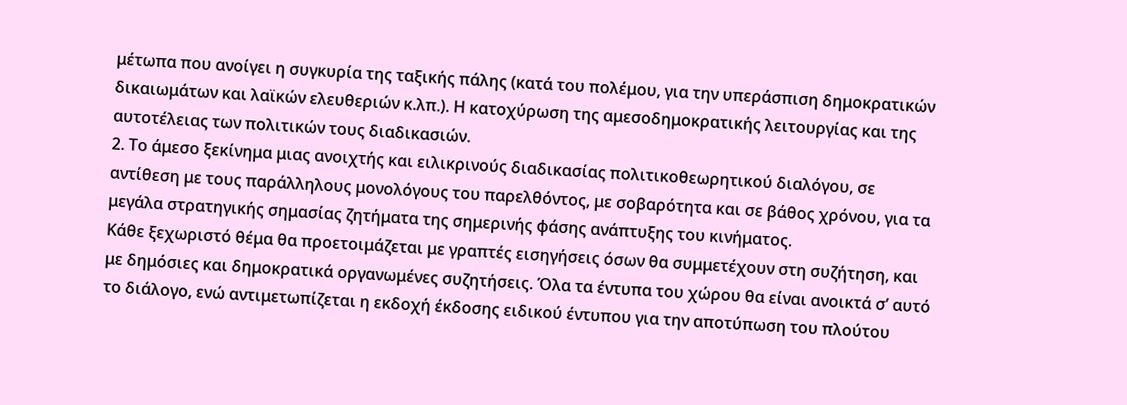μέτωπα που ανοίγει η συγκυρία της ταξικής πάλης (κατά του πολέμου, για την υπεράσπιση δημοκρατικών δικαιωμάτων και λαϊκών ελευθεριών κ.λπ.). Η κατοχύρωση της αμεσοδημοκρατικής λειτουργίας και της αυτοτέλειας των πολιτικών τους διαδικασιών.
2. Το άμεσο ξεκίνημα μιας ανοιχτής και ειλικρινούς διαδικασίας πολιτικοθεωρητικού διαλόγου, σε αντίθεση με τους παράλληλους μονολόγους του παρελθόντος, με σοβαρότητα και σε βάθος χρόνου, για τα μεγάλα στρατηγικής σημασίας ζητήματα της σημερινής φάσης ανάπτυξης του κινήματος.
Κάθε ξεχωριστό θέμα θα προετοιμάζεται με γραπτές εισηγήσεις όσων θα συμμετέχουν στη συζήτηση, και με δημόσιες και δημοκρατικά οργανωμένες συζητήσεις. Όλα τα έντυπα του χώρου θα είναι ανοικτά σ’ αυτό το διάλογο, ενώ αντιμετωπίζεται η εκδοχή έκδοσης ειδικού έντυπου για την αποτύπωση του πλούτου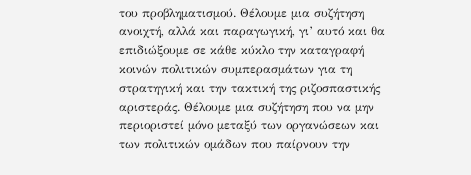του προβληματισμού. Θέλουμε μια συζήτηση ανοιχτή, αλλά και παραγωγική, γι’ αυτό και θα επιδιώξουμε σε κάθε κύκλο την καταγραφή κοινών πολιτικών συμπερασμάτων για τη στρατηγική και την τακτική της ριζοσπαστικής αριστεράς. Θέλουμε μια συζήτηση που να μην περιοριστεί μόνο μεταξύ των οργανώσεων και των πολιτικών ομάδων που παίρνουν την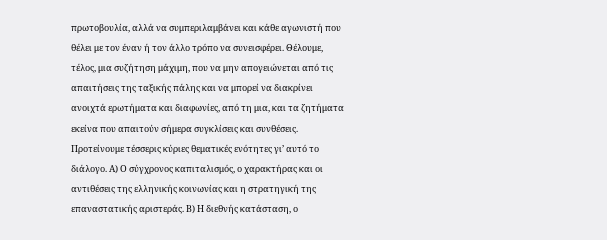πρωτοβουλία, αλλά να συμπεριλαμβάνει και κάθε αγωνιστή που θέλει με τον έναν ή τον άλλο τρόπο να συνεισφέρει. Θέλουμε, τέλος, μια συζήτηση μάχιμη, που να μην απογειώνεται από τις απαιτήσεις της ταξικής πάλης και να μπορεί να διακρίνει ανοιχτά ερωτήματα και διαφωνίες, από τη μια, και τα ζητήματα εκείνα που απαιτούν σήμερα συγκλίσεις και συνθέσεις.
Προτείνουμε τέσσερις κύριες θεματικές ενότητες γι’ αυτό το διάλογο. Α) Ο σύγχρονος καπιταλισμός, ο χαρακτήρας και οι αντιθέσεις της ελληνικής κοινωνίας και η στρατηγική της επαναστατικής αριστεράς. Β) Η διεθνής κατάσταση, ο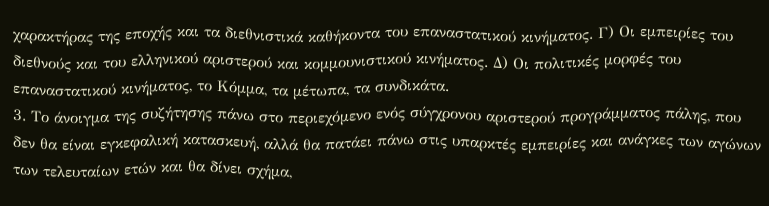χαρακτήρας της εποχής και τα διεθνιστικά καθήκοντα του επαναστατικού κινήματος. Γ) Οι εμπειρίες του διεθνούς και του ελληνικού αριστερού και κομμουνιστικού κινήματος. Δ) Οι πολιτικές μορφές του επαναστατικού κινήματος, το Κόμμα, τα μέτωπα, τα συνδικάτα.
3. Το άνοιγμα της συζήτησης πάνω στο περιεχόμενο ενός σύγχρονου αριστερού προγράμματος πάλης, που δεν θα είναι εγκεφαλική κατασκευή, αλλά θα πατάει πάνω στις υπαρκτές εμπειρίες και ανάγκες των αγώνων των τελευταίων ετών και θα δίνει σχήμα,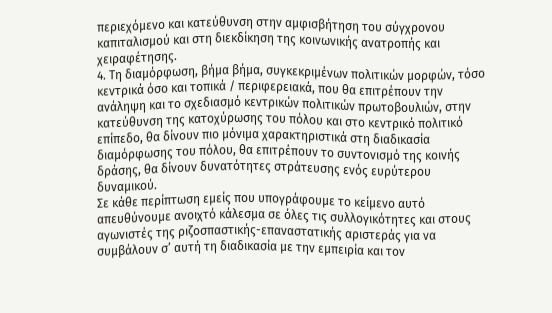περιεχόμενο και κατεύθυνση στην αμφισβήτηση του σύγχρονου καπιταλισμού και στη διεκδίκηση της κοινωνικής ανατροπής και χειραφέτησης.
4. Τη διαμόρφωση, βήμα βήμα, συγκεκριμένων πολιτικών μορφών, τόσο κεντρικά όσο και τοπικά / περιφερειακά, που θα επιτρέπουν την ανάληψη και το σχεδιασμό κεντρικών πολιτικών πρωτοβουλιών, στην κατεύθυνση της κατοχύρωσης του πόλου και στο κεντρικό πολιτικό επίπεδο, θα δίνουν πιο μόνιμα χαρακτηριστικά στη διαδικασία διαμόρφωσης του πόλου, θα επιτρέπουν το συντονισμό της κοινής δράσης, θα δίνουν δυνατότητες στράτευσης ενός ευρύτερου δυναμικού.
Σε κάθε περίπτωση εμείς που υπογράφουμε το κείμενο αυτό απευθύνουμε ανοιχτό κάλεσμα σε όλες τις συλλογικότητες και στους αγωνιστές της ριζοσπαστικής-επαναστατικής αριστεράς για να συμβάλουν σ’ αυτή τη διαδικασία με την εμπειρία και τον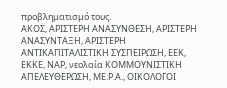προβληματισμό τους.
ΑΚΟΣ, ΑΡΙΣΤΕΡΗ ΑΝΑΣΥΝΘΕΣΗ, ΑΡΙΣΤΕΡΗ ΑΝΑΣΥΝΤΑΞΗ, ΑΡΙΣΤΕΡΗ ΑΝΤΙΚΑΠΙΤΑΛΙΣΤΙΚΗ ΣΥΣΠΕΙΡΩΣΗ, ΕΕΚ, ΕΚΚΕ, ΝΑΡ, νεολαία ΚΟΜΜΟΥΝΙΣΤΙΚΗ ΑΠΕΛΕΥΘΕΡΩΣΗ, ΜΕ.Ρ.Α., ΟΙΚΟΛΟΓΟΙ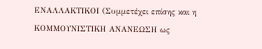ΕΝΑΛΛΑΚΤΙΚΟΙ (Συμμετέχει επίσης και η ΚΟΜΜΟΥΝΙΣΤΙΚΗ ΑΝΑNΕΩΣΗ ως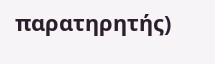παρατηρητής)